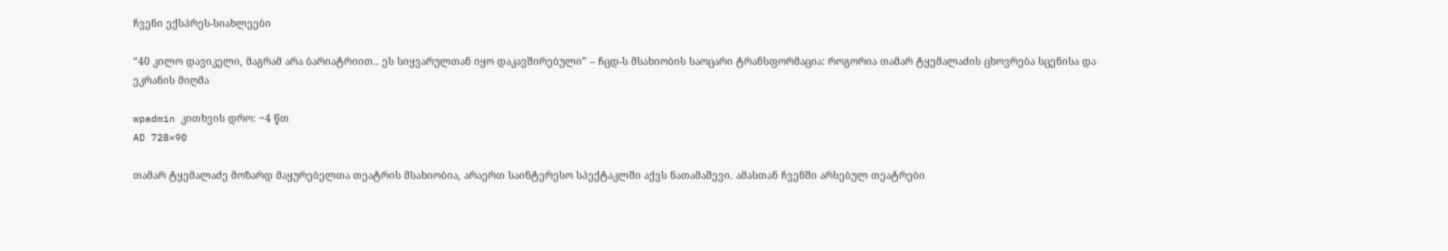ჩვენი ექსპრეს-სიახლეები

“40 კილო დავიკელი, მაგრამ არა ბარიატრიით.. ეს სიყვარულთან იყო დაკავშირებული” – ჩცდ-ს მსახიობის საოცარი ტრანსფორმაცია: როგორია თამარ ტყემალაძის ცხოვრება სცენისა და ეკრანის მიღმა

wpadmin კითხვის დრო: ~4 წთ
AD 728×90

თამარ ტყემალაძე მოზარდ მაყურებელთა თეატრის მსახიობია, არაერთ საინტერესო სპექტაკლში აქვს ნათამაშევი. ამასთან ჩვენში არსებულ თეატრები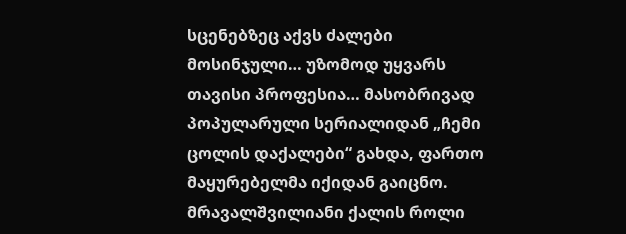სცენებზეც აქვს ძალები მოსინჯული… უზომოდ უყვარს თავისი პროფესია… მასობრივად პოპულარული სერიალიდან „ჩემი ცოლის დაქალები“ გახდა, ფართო მაყურებელმა იქიდან გაიცნო. მრავალშვილიანი ქალის როლი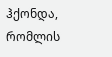ჰქონდა, რომლის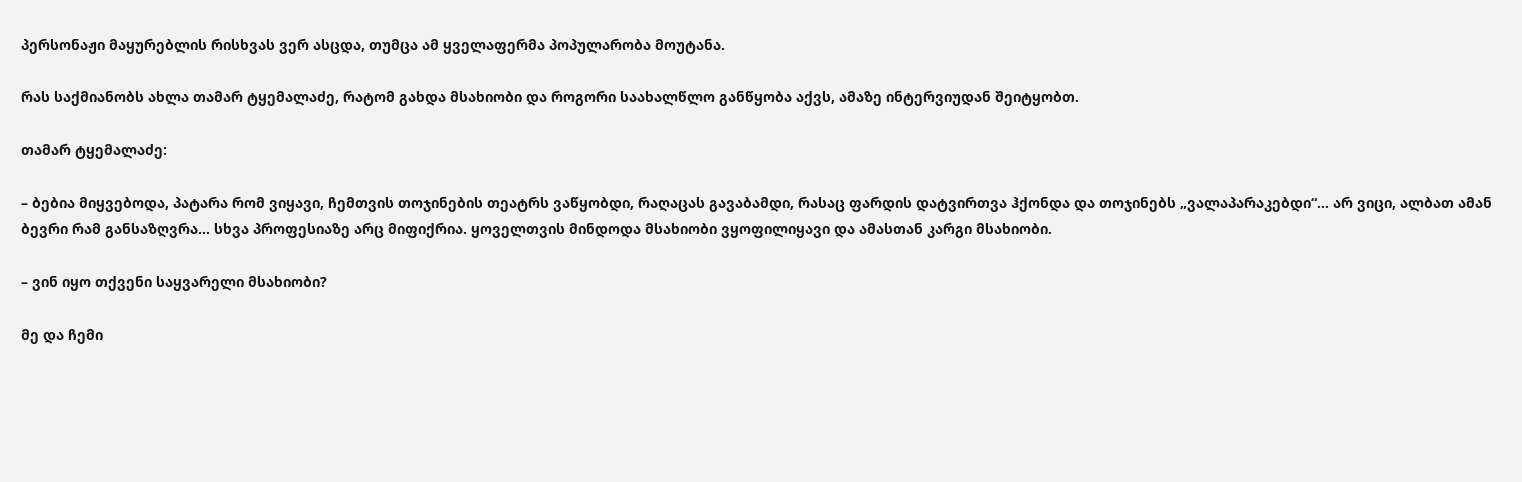პერსონაჟი მაყურებლის რისხვას ვერ ასცდა, თუმცა ამ ყველაფერმა პოპულარობა მოუტანა.

რას საქმიანობს ახლა თამარ ტყემალაძე, რატომ გახდა მსახიობი და როგორი საახალწლო განწყობა აქვს, ამაზე ინტერვიუდან შეიტყობთ.

თამარ ტყემალაძე:

– ბებია მიყვებოდა, პატარა რომ ვიყავი, ჩემთვის თოჯინების თეატრს ვაწყობდი, რაღაცას გავაბამდი, რასაც ფარდის დატვირთვა ჰქონდა და თოჯინებს „ვალაპარაკებდი“… არ ვიცი, ალბათ ამან ბევრი რამ განსაზღვრა… სხვა პროფესიაზე არც მიფიქრია. ყოველთვის მინდოდა მსახიობი ვყოფილიყავი და ამასთან კარგი მსახიობი.

– ვინ იყო თქვენი საყვარელი მსახიობი?

მე და ჩემი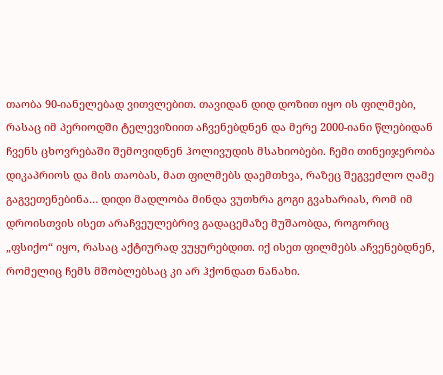თაობა 90-იანელებად ვითვლებით. თავიდან დიდ დოზით იყო ის ფილმები, რასაც იმ პერიოდში ტელევიზიით აჩვენებდნენ და მერე 2000-იანი წლებიდან ჩვენს ცხოვრებაში შემოვიდნენ ჰოლივუდის მსახიობები. ჩემი თინეიჯერობა დიკაპრიოს და მის თაობას, მათ ფილმებს დაემთხვა, რაზეც შეგვეძლო ღამე გაგვეთენებინა… დიდი მადლობა მინდა ვუთხრა გოგი გვახარიას, რომ იმ დროისთვის ისეთ არაჩვეულებრივ გადაცემაზე მუშაობდა, როგორიც „ფსიქო“ იყო, რასაც აქტიურად ვუყურებდით. იქ ისეთ ფილმებს აჩვენებდნენ, რომელიც ჩემს მშობლებსაც კი არ ჰქონდათ ნანახი.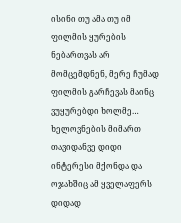ისინი თუ ამა თუ იმ ფილმის ყურების ნებართვას არ მომცემდნენ, მერე ჩუმად ფილმის გარჩევას მაინც ვუყურებდი ხოლმე… ხელოვნების მიმართ თავიდანვე დიდი ინტერესი მქონდა და ოჯახშიც ამ ყველაფერს დიდად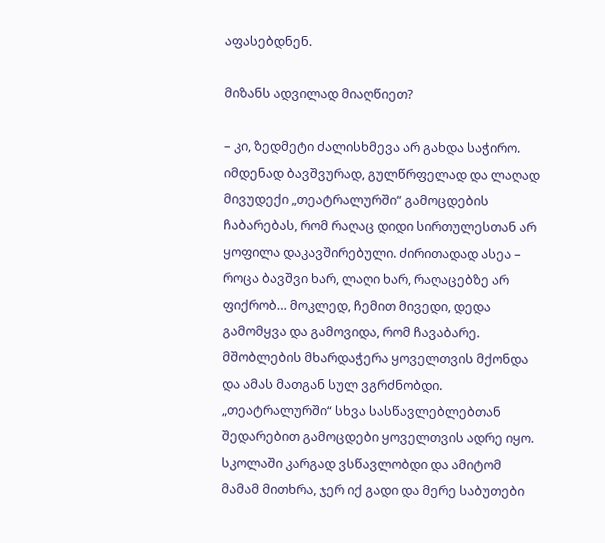აფასებდნენ.

მიზანს ადვილად მიაღწიეთ?

– კი, ზედმეტი ძალისხმევა არ გახდა საჭირო. იმდენად ბავშვურად, გულწრფელად და ლაღად მივუდექი „თეატრალურში“ გამოცდების ჩაბარებას, რომ რაღაც დიდი სირთულესთან არ ყოფილა დაკავშირებული. ძირითადად ასეა – როცა ბავშვი ხარ, ლაღი ხარ, რაღაცებზე არ ფიქრობ… მოკლედ, ჩემით მივედი, დედა გამომყვა და გამოვიდა, რომ ჩავაბარე. მშობლების მხარდაჭერა ყოველთვის მქონდა და ამას მათგან სულ ვგრძნობდი. „თეატრალურში“ სხვა სასწავლებლებთან შედარებით გამოცდები ყოველთვის ადრე იყო. სკოლაში კარგად ვსწავლობდი და ამიტომ მამამ მითხრა, ჯერ იქ გადი და მერე საბუთები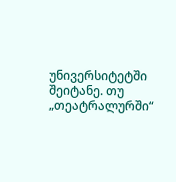უნივერსიტეტში შეიტანე. თუ „თეატრალურში“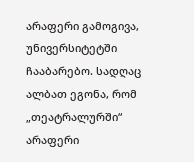არაფერი გამოგივა, უნივერსიტეტში ჩააბარებო. სადღაც ალბათ ეგონა, რომ „თეატრალურში“ არაფერი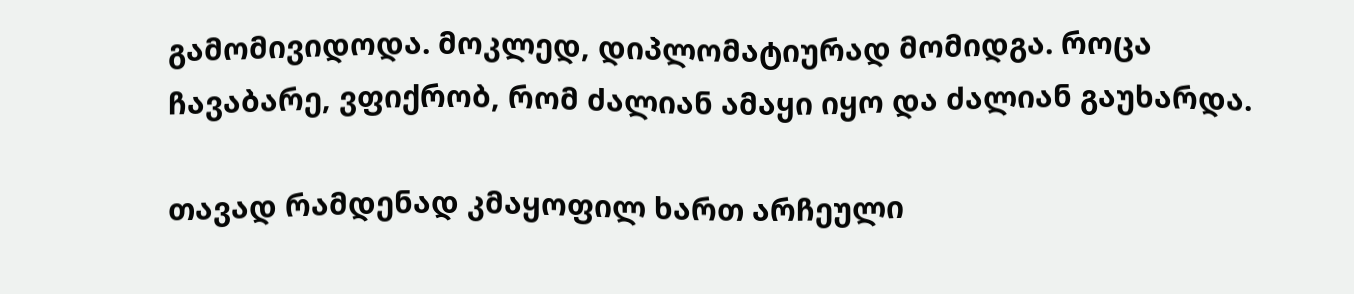გამომივიდოდა. მოკლედ, დიპლომატიურად მომიდგა. როცა ჩავაბარე, ვფიქრობ, რომ ძალიან ამაყი იყო და ძალიან გაუხარდა.

თავად რამდენად კმაყოფილ ხართ არჩეული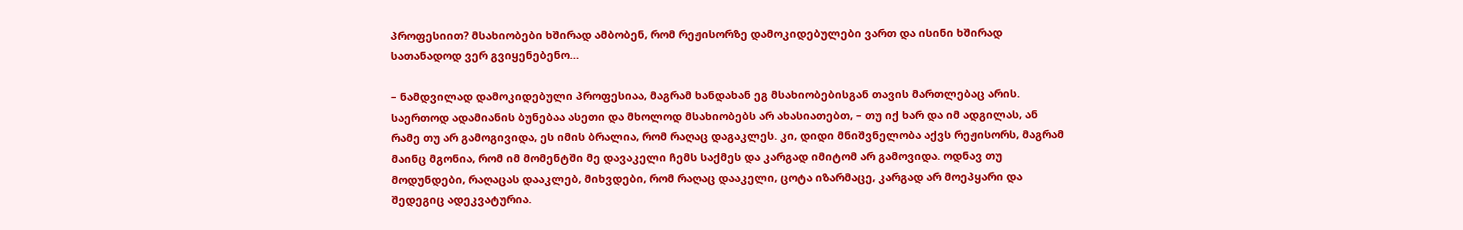პროფესიით? მსახიობები ხშირად ამბობენ, რომ რეჟისორზე დამოკიდებულები ვართ და ისინი ხშირად სათანადოდ ვერ გვიყენებენო…

– ნამდვილად დამოკიდებული პროფესიაა, მაგრამ ხანდახან ეგ მსახიობებისგან თავის მართლებაც არის. საერთოდ ადამიანის ბუნებაა ასეთი და მხოლოდ მსახიობებს არ ახასიათებთ, – თუ იქ ხარ და იმ ადგილას, ან რამე თუ არ გამოგივიდა, ეს იმის ბრალია, რომ რაღაც დაგაკლეს. კი, დიდი მნიშვნელობა აქვს რეჟისორს, მაგრამ მაინც მგონია, რომ იმ მომენტში მე დავაკელი ჩემს საქმეს და კარგად იმიტომ არ გამოვიდა. ოდნავ თუ მოდუნდები, რაღაცას დააკლებ, მიხვდები, რომ რაღაც დააკელი, ცოტა იზარმაცე, კარგად არ მოეპყარი და შედეგიც ადეკვატურია.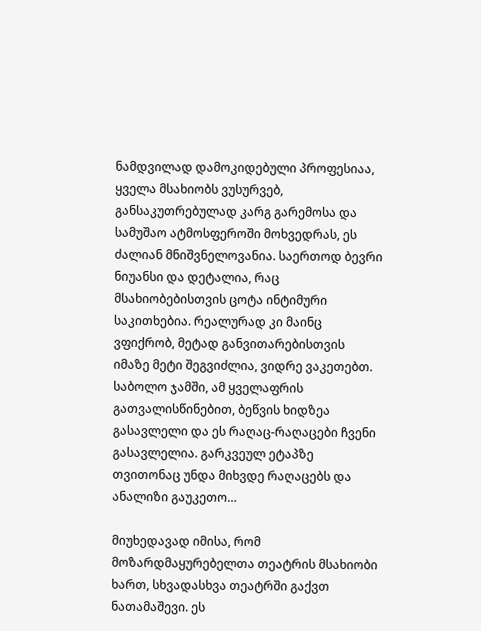ნამდვილად დამოკიდებული პროფესიაა, ყველა მსახიობს ვუსურვებ, განსაკუთრებულად კარგ გარემოსა და სამუშაო ატმოსფეროში მოხვედრას, ეს ძალიან მნიშვნელოვანია. საერთოდ ბევრი ნიუანსი და დეტალია, რაც მსახიობებისთვის ცოტა ინტიმური საკითხებია. რეალურად კი მაინც ვფიქრობ, მეტად განვითარებისთვის იმაზე მეტი შეგვიძლია, ვიდრე ვაკეთებთ. საბოლო ჯამში, ამ ყველაფრის გათვალისწინებით, ბეწვის ხიდზეა გასავლელი და ეს რაღაც-რაღაცები ჩვენი გასავლელია. გარკვეულ ეტაპზე თვითონაც უნდა მიხვდე რაღაცებს და ანალიზი გაუკეთო…

მიუხედავად იმისა, რომ მოზარდმაყურებელთა თეატრის მსახიობი ხართ, სხვადასხვა თეატრში გაქვთ ნათამაშევი. ეს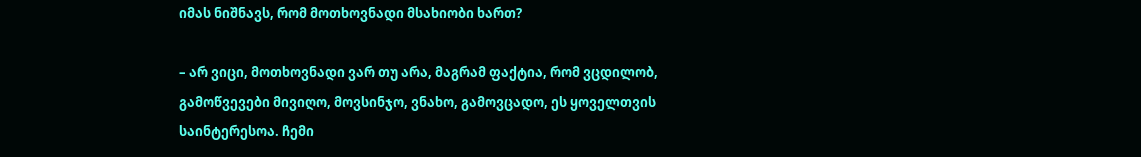იმას ნიშნავს, რომ მოთხოვნადი მსახიობი ხართ?

– არ ვიცი, მოთხოვნადი ვარ თუ არა, მაგრამ ფაქტია, რომ ვცდილობ, გამოწვევები მივიღო, მოვსინჯო, ვნახო, გამოვცადო, ეს ყოველთვის საინტერესოა. ჩემი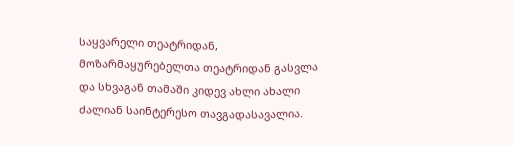საყვარელი თეატრიდან, მოზარმაყურებელთა თეატრიდან გასვლა და სხვაგან თამაში კიდევ ახლი ახალი ძალიან საინტერესო თავგადასავალია.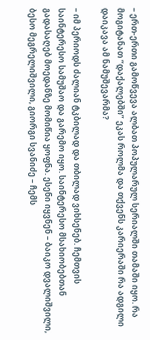– ერთ-ერთი გამოწვევა ალბათ პოპულარულ სერიალში თამაში იყო. რა მოგიტანათ “დაქალებში” ეკას როლმა და თქვენს კარიერაში რა ადგილი დაიკავა ამ ნამუშევარმა?

– იმ პერიოდს ძალიან ტკბილად და თბილად ვიხსენებ. ჩემთვის საინტერესო სამუშაო და გარემო იყო. საინტერესო მსახიობებთან გადასაღებ მოედანზე მომიწია ყოფნა. ესენი იყვნენ – ბაიკო დვალიშვილი, ბესო მეგრელიშვილი, გიორგი სვანიძე – ჩემს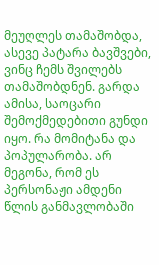მეუღლეს თამაშობდა, ასევე პატარა ბავშვები, ვინც ჩემს შვილებს თამაშობდნენ. გარდა ამისა, საოცარი შემოქმედებითი გუნდი იყო. რა მომიტანა და პოპულარობა. არ მეგონა, რომ ეს პერსონაჟი ამდენი წლის განმავლობაში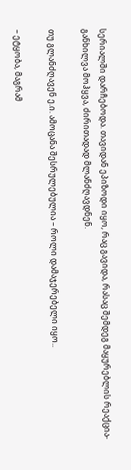სერიალში დარჩებოდა. თავიდან ეპიზოდი იყო, რაც გავიდა, რასაც შემდეგ მაყურებლის რეაქცია-განხილვა მოჰყვა, ძირითადად მლანძღავდნენ.

თუ გლანძღავენ ე.ი. ამოცანა შესრულებულია – როლი დამაჯერებელი იყო..

– ეტყობა, მაგრამ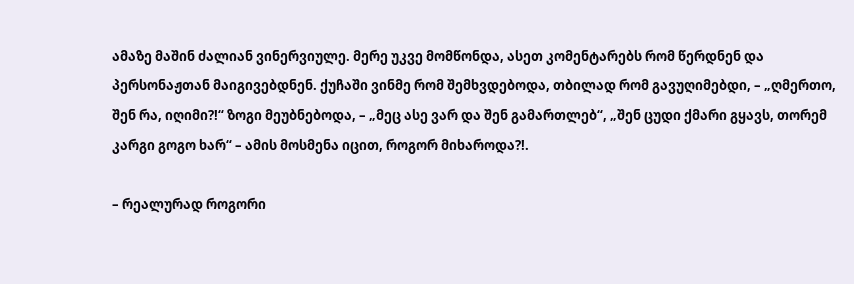ამაზე მაშინ ძალიან ვინერვიულე. მერე უკვე მომწონდა, ასეთ კომენტარებს რომ წერდნენ და პერსონაჟთან მაიგივებდნენ. ქუჩაში ვინმე რომ შემხვდებოდა, თბილად რომ გავუღიმებდი, – „ღმერთო, შენ რა, იღიმი?!“ ზოგი მეუბნებოდა, – „მეც ასე ვარ და შენ გამართლებ“, „შენ ცუდი ქმარი გყავს, თორემ კარგი გოგო ხარ“ – ამის მოსმენა იცით, როგორ მიხაროდა?!.

– რეალურად როგორი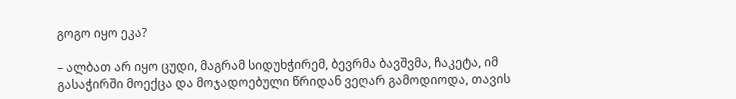გოგო იყო ეკა?

– ალბათ არ იყო ცუდი, მაგრამ სიდუხჭირემ, ბევრმა ბავშვმა, ჩაკეტა, იმ გასაჭირში მოექცა და მოჯადოებული წრიდან ვეღარ გამოდიოდა, თავის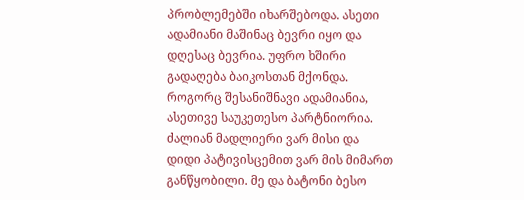პრობლემებში იხარშებოდა. ასეთი ადამიანი მაშინაც ბევრი იყო და დღესაც ბევრია. უფრო ხშირი გადაღება ბაიკოსთან მქონდა. როგორც შესანიშნავი ადამიანია, ასეთივე საუკეთესო პარტნიორია. ძალიან მადლიერი ვარ მისი და დიდი პატივისცემით ვარ მის მიმართ განწყობილი. მე და ბატონი ბესო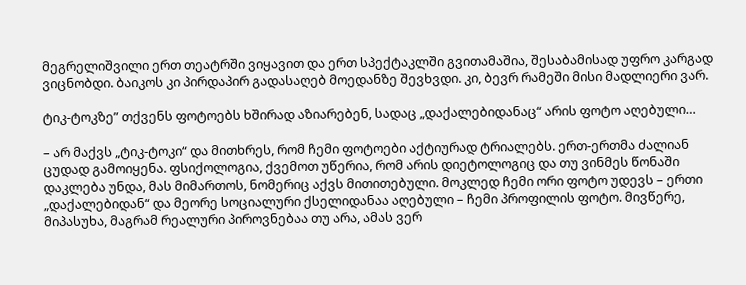მეგრელიშვილი ერთ თეატრში ვიყავით და ერთ სპექტაკლში გვითამაშია, შესაბამისად უფრო კარგად ვიცნობდი. ბაიკოს კი პირდაპირ გადასაღებ მოედანზე შევხვდი. კი, ბევრ რამეში მისი მადლიერი ვარ.

ტიკ-ტოკზე” თქვენს ფოტოებს ხშირად აზიარებენ, სადაც „დაქალებიდანაც“ არის ფოტო აღებული…

– არ მაქვს „ტიკ-ტოკი“ და მითხრეს, რომ ჩემი ფოტოები აქტიურად ტრიალებს. ერთ-ერთმა ძალიან ცუდად გამოიყენა. ფსიქოლოგია, ქვემოთ უწერია, რომ არის დიეტოლოგიც და თუ ვინმეს წონაში დაკლება უნდა, მას მიმართოს, ნომერიც აქვს მითითებული. მოკლედ ჩემი ორი ფოტო უდევს – ერთი „დაქალებიდან“ და მეორე სოციალური ქსელიდანაა აღებული – ჩემი პროფილის ფოტო. მივწერე, მიპასუხა, მაგრამ რეალური პიროვნებაა თუ არა, ამას ვერ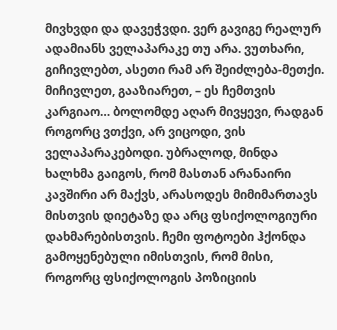მივხვდი და დავეჭვდი. ვერ გავიგე რეალურ ადამიანს ველაპარაკე თუ არა. ვუთხარი, გიჩივლებთ, ასეთი რამ არ შეიძლება-მეთქი. მიჩივლეთ, გააზიარეთ, – ეს ჩემთვის კარგიაო… ბოლომდე აღარ მივყევი, რადგან როგორც ვთქვი, არ ვიცოდი, ვის ველაპარაკებოდი. უბრალოდ, მინდა ხალხმა გაიგოს, რომ მასთან არანაირი კავშირი არ მაქვს, არასოდეს მიმიმართავს მისთვის დიეტაზე და არც ფსიქოლოგიური დახმარებისთვის. ჩემი ფოტოები ჰქონდა გამოყენებული იმისთვის, რომ მისი, როგორც ფსიქოლოგის პოზიციის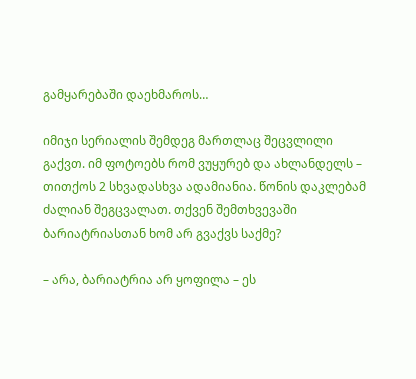გამყარებაში დაეხმაროს…

იმიჯი სერიალის შემდეგ მართლაც შეცვლილი გაქვთ. იმ ფოტოებს რომ ვუყურებ და ახლანდელს – თითქოს 2 სხვადასხვა ადამიანია. წონის დაკლებამ ძალიან შეგცვალათ. თქვენ შემთხვევაში ბარიატრიასთან ხომ არ გვაქვს საქმე?

– არა, ბარიატრია არ ყოფილა – ეს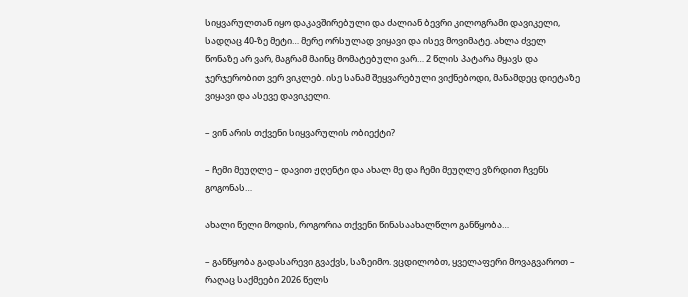სიყვარულთან იყო დაკავშირებული და ძალიან ბევრი კილოგრამი დავიკელი, სადღაც 40-ზე მეტი… მერე ორსულად ვიყავი და ისევ მოვიმატე. ახლა ძველ წონაზე არ ვარ, მაგრამ მაინც მომატებული ვარ… 2 წლის პატარა მყავს და ჯერჯერობით ვერ ვიკლებ. ისე სანამ შეყვარებული ვიქნებოდი, მანამდეც დიეტაზე ვიყავი და ასევე დავიკელი.

– ვინ არის თქვენი სიყვარულის ობიექტი?

– ჩემი მეუღლე – დავით ჟღენტი და ახალ მე და ჩემი მეუღლე ვზრდით ჩვენს გოგონას…

ახალი წელი მოდის, როგორია თქვენი წინასაახალწლო განწყობა…

– განწყობა გადასარევი გვაქვს, საზეიმო. ვცდილობთ, ყველაფერი მოვაგვაროთ – რაღაც საქმეები 2026 წელს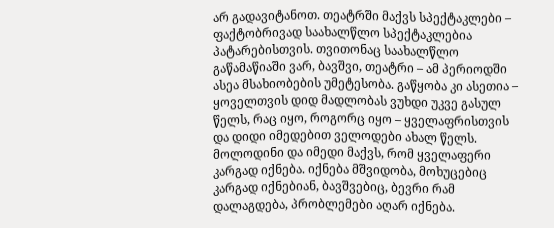არ გადავიტანოთ. თეატრში მაქვს სპექტაკლები – ფაქტობრივად საახალწლო სპექტაკლებია პატარებისთვის. თვითონაც საახალწლო გაწამაწიაში ვარ, ბავშვი, თეატრი – ამ პერიოდში ასეა მსახიობების უმეტესობა. გაწყობა კი ასეთია – ყოველთვის დიდ მადლობას ვუხდი უკვე გასულ წელს, რაც იყო, როგორც იყო – ყველაფრისთვის და დიდი იმედებით ველოდები ახალ წელს. მოლოდინი და იმედი მაქვს, რომ ყველაფერი კარგად იქნება. იქნება მშვიდობა, მოხუცებიც კარგად იქნებიან, ბავშვებიც, ბევრი რამ დალაგდება, პრობლემები აღარ იქნება.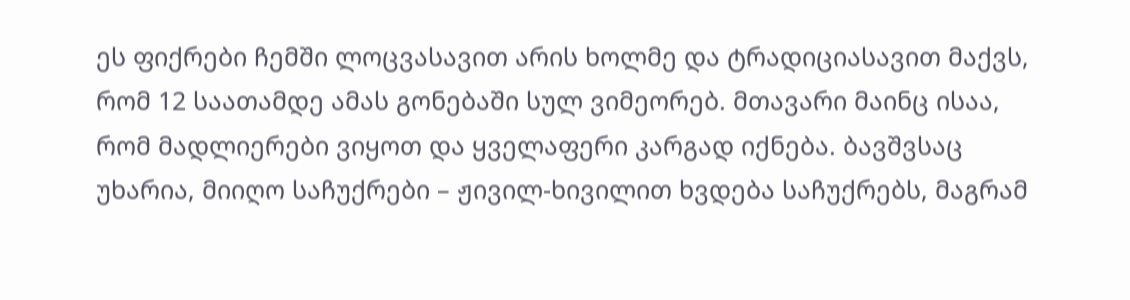ეს ფიქრები ჩემში ლოცვასავით არის ხოლმე და ტრადიციასავით მაქვს, რომ 12 საათამდე ამას გონებაში სულ ვიმეორებ. მთავარი მაინც ისაა, რომ მადლიერები ვიყოთ და ყველაფერი კარგად იქნება. ბავშვსაც უხარია, მიიღო საჩუქრები – ჟივილ-ხივილით ხვდება საჩუქრებს, მაგრამ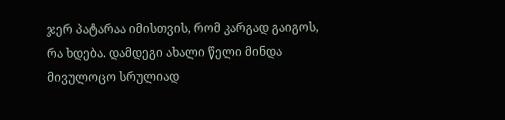ჯერ პატარაა იმისთვის, რომ კარგად გაიგოს, რა ხდება. დამდეგი ახალი წელი მინდა მივულოცო სრულიად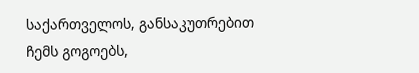საქართველოს, განსაკუთრებით ჩემს გოგოებს,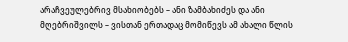არაჩვეულებრივ მსახიობებს – ანი ზამბახიძეს და ანი მღებრიშვილს – ვისთან ერთადაც მომიწევს ამ ახალი წლის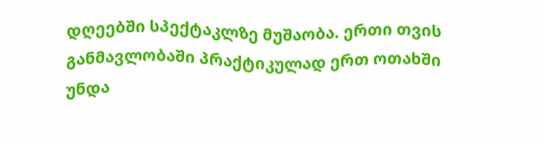დღეებში სპექტაკლზე მუშაობა. ერთი თვის განმავლობაში პრაქტიკულად ერთ ოთახში უნდა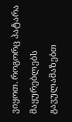ვიყოთ. როგორც პატარა მაყურებლებს გავულამაზებთ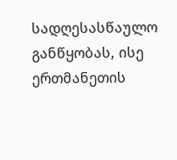სადღესასწაულო განწყობას, ისე ერთმანეთის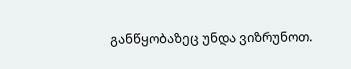განწყობაზეც უნდა ვიზრუნოთ.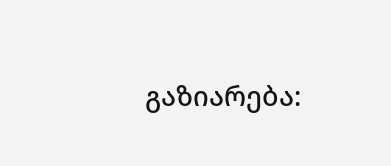გაზიარება: